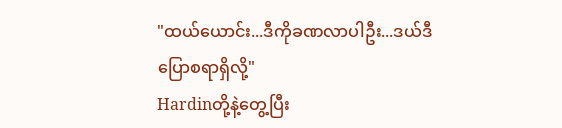"ထယ်ယောင်း...ဒီကိုခဏလာပါဦး...ဒယ်ဒီပြောစရာရှိလို့"
Hardinတို့နဲ့တွေ့ပြီး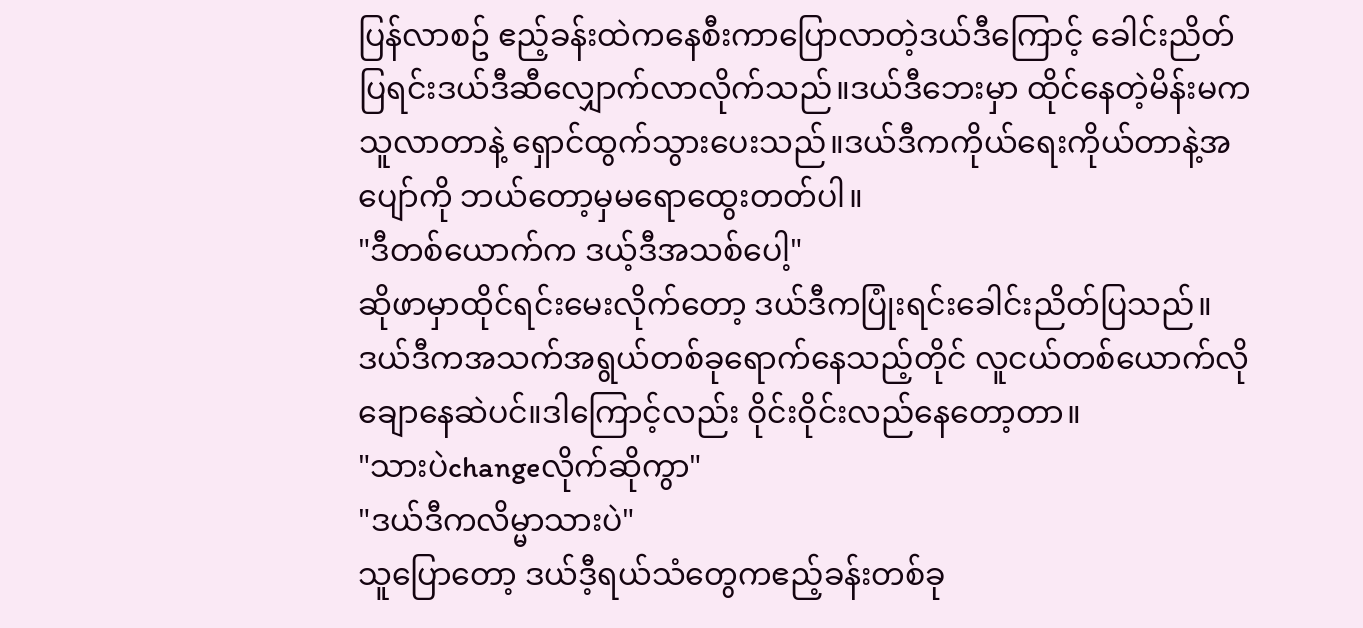ပြန်လာစဥ် ဧည့်ခန်းထဲကနေစီးကာပြောလာတဲ့ဒယ်ဒီကြောင့် ခေါင်းညိတ်ပြရင်းဒယ်ဒီဆီလျှောက်လာလိုက်သည်။ဒယ်ဒီဘေးမှာ ထိုင်နေတဲ့မိန်းမကသူလာတာနဲ့ ရှောင်ထွက်သွားပေးသည်။ဒယ်ဒီကကိုယ်ရေးကိုယ်တာနဲ့အပျော်ကို ဘယ်တော့မှမရောထွေးတတ်ပါ။
"ဒီတစ်ယောက်က ဒယ့်ဒီအသစ်ပေါ့"
ဆိုဖာမှာထိုင်ရင်းမေးလိုက်တော့ ဒယ်ဒီကပြုံးရင်းခေါင်းညိတ်ပြသည်။ဒယ်ဒီကအသက်အရွယ်တစ်ခုရောက်နေသည့်တိုင် လူငယ်တစ်ယောက်လိုချောနေဆဲပင်။ဒါကြောင့်လည်း ဝိုင်းဝိုင်းလည်နေတော့တာ။
"သားပဲchangeလိုက်ဆိုကွာ"
"ဒယ်ဒီကလိမ္မာသားပဲ"
သူပြောတော့ ဒယ်ဒီ့ရယ်သံတွေကဧည့်ခန်းတစ်ခု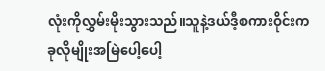လုံးကိုလွှမ်းမိုးသွားသည်။သူနဲ့ဒယ်ဒီ့စကားဝိုင်းက ခုလိုမျိုးအမြဲပေါ့ပေါ့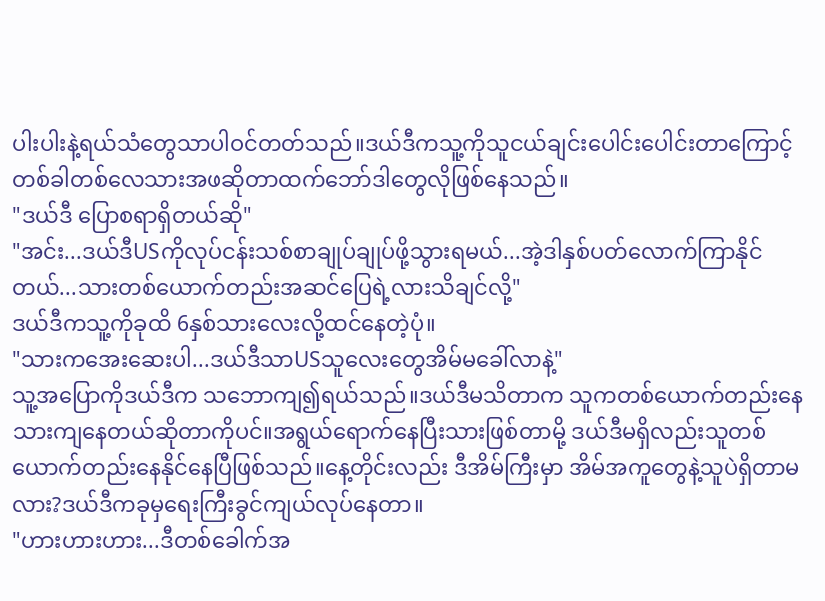ပါးပါးနဲ့ရယ်သံတွေသာပါဝင်တတ်သည်။ဒယ်ဒီကသူ့ကိုသူငယ်ချင်းပေါင်းပေါင်းတာကြောင့် တစ်ခါတစ်လေသားအဖဆိုတာထက်ဘော်ဒါတွေလိုဖြစ်နေသည်။
"ဒယ်ဒီ ပြောစရာရှိတယ်ဆို"
"အင်း...ဒယ်ဒီUSကိုလုပ်ငန်းသစ်စာချုပ်ချုပ်ဖို့သွားရမယ်...အဲ့ဒါနှစ်ပတ်လောက်ကြာနိုင်တယ်...သားတစ်ယောက်တည်းအဆင်ပြေရဲ့လားသိချင်လို့"
ဒယ်ဒီကသူ့ကိုခုထိ 6နှစ်သားလေးလို့ထင်နေတဲ့ပုံ။
"သားကအေးဆေးပါ...ဒယ်ဒီသာUSသူလေးတွေအိမ်မခေါ်လာနဲ့"
သူ့အပြောကိုဒယ်ဒီက သဘောကျ၍ရယ်သည်။ဒယ်ဒီမသိတာက သူကတစ်ယောက်တည်းနေသားကျနေတယ်ဆိုတာကိုပင်။အရွယ်ရောက်နေပြီးသားဖြစ်တာမို့ ဒယ်ဒီမရှိလည်းသူတစ်ယောက်တည်းနေနိုင်နေပြီဖြစ်သည်။နေ့တိုင်းလည်း ဒီအိမ်ကြီးမှာ အိမ်အကူတွေနဲ့သူပဲရှိတာမလား?ဒယ်ဒီကခုမှရေးကြီးခွင်ကျယ်လုပ်နေတာ။
"ဟားဟားဟား...ဒီတစ်ခေါက်အ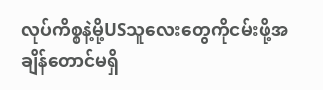လုပ်ကိစ္စနဲ့မို့USသူလေးတွေကိုငမ်းဖို့အချိန်တောင်မရှိ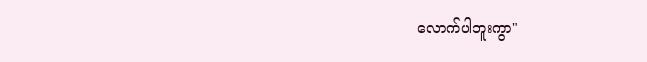လောက်ပါဘူးကွာ"